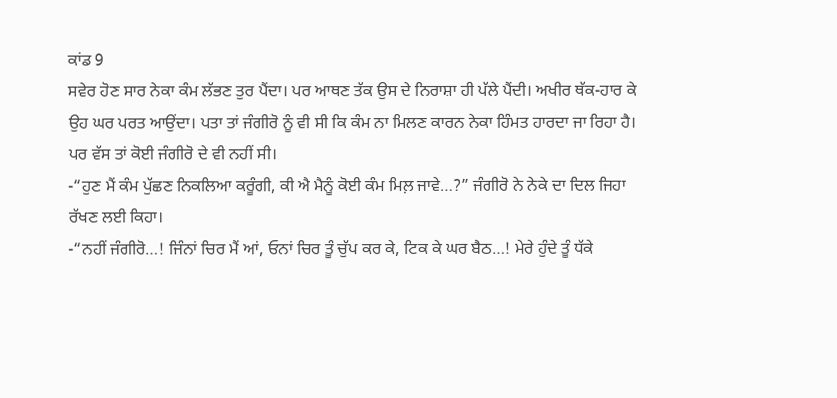ਕਾਂਡ 9
ਸਵੇਰ ਹੋਣ ਸਾਰ ਨੇਕਾ ਕੰਮ ਲੱਭਣ ਤੁਰ ਪੈਂਦਾ। ਪਰ ਆਥਣ ਤੱਕ ਉਸ ਦੇ ਨਿਰਾਸ਼ਾ ਹੀ ਪੱਲੇ ਪੈਂਦੀ। ਅਖੀਰ ਥੱਕ-ਹਾਰ ਕੇ ਉਹ ਘਰ ਪਰਤ ਆਉਂਦਾ। ਪਤਾ ਤਾਂ ਜੰਗੀਰੋ ਨੂੰ ਵੀ ਸੀ ਕਿ ਕੰਮ ਨਾ ਮਿਲਣ ਕਾਰਨ ਨੇਕਾ ਹਿੰਮਤ ਹਾਰਦਾ ਜਾ ਰਿਹਾ ਹੈ। ਪਰ ਵੱਸ ਤਾਂ ਕੋਈ ਜੰਗੀਰੋ ਦੇ ਵੀ ਨਹੀਂ ਸੀ।
-“ਹੁਣ ਮੈਂ ਕੰਮ ਪੁੱਛਣ ਨਿਕਲਿਆ ਕਰੂੰਗੀ, ਕੀ ਐ ਮੈਨੂੰ ਕੋਈ ਕੰਮ ਮਿਲ਼ ਜਾਵੇ…?” ਜੰਗੀਰੋ ਨੇ ਨੇਕੇ ਦਾ ਦਿਲ ਜਿਹਾ ਰੱਖਣ ਲਈ ਕਿਹਾ।
-“ਨਹੀਂ ਜੰਗੀਰੋ…! ਜਿੰਨਾਂ ਚਿਰ ਮੈਂ ਆਂ, ਓਨਾਂ ਚਿਰ ਤੂੰ ਚੁੱਪ ਕਰ ਕੇ, ਟਿਕ ਕੇ ਘਰ ਬੈਠ…! ਮੇਰੇ ਹੁੰਦੇ ਤੂੰ ਧੱਕੇ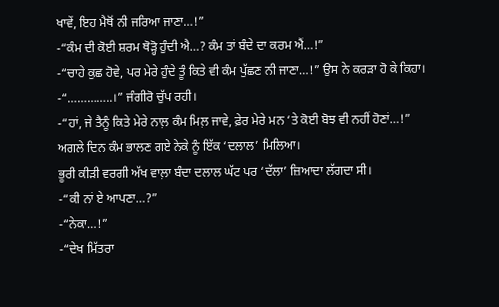ਖਾਵੇਂ, ਇਹ ਮੈਥੋਂ ਨੀ ਜਰਿਆ ਜਾਣਾ…!”
-“ਕੰਮ ਦੀ ਕੋਈ ਸ਼ਰਮ ਥੋੜ੍ਹੋ ਹੁੰਦੀ ਐ…? ਕੰਮ ਤਾਂ ਬੰਦੇ ਦਾ ਕਰਮ ਐਂ…!”
-“ਚਾਹੇ ਕੁਛ ਹੋਵੇ, ਪਰ ਮੇਰੇ ਹੁੰਦੇ ਤੂੰ ਕਿਤੇ ਵੀ ਕੰਮ ਪੁੱਛਣ ਨੀ ਜਾਣਾ…!” ਉਸ ਨੇ ਕਰੜਾ ਹੋ ਕੇ ਕਿਹਾ।
-“…………..।” ਜੰਗੀਰੋ ਚੁੱਪ ਰਹੀ।
-“ਹਾਂ, ਜੇ ਤੈਨੂੰ ਕਿਤੇ ਮੇਰੇ ਨਾਲ਼ ਕੰਮ ਮਿਲ਼ ਜਾਵੇ, ਫ਼ੇਰ ਮੇਰੇ ਮਨ ‘ਤੇ ਕੋਈ ਬੋਝ ਵੀ ਨਹੀਂ ਹੋਣਾਂ…!”
ਅਗਲੇ ਦਿਨ ਕੰਮ ਭਾਲਣ ਗਏ ਨੇਕੇ ਨੂੰ ਇੱਕ ‘ਦਲਾਲ’ ਮਿਲਿਆ।
ਭੂਰੀ ਕੀੜੀ ਵਰਗੀ ਅੱਖ ਵਾਲ਼ਾ ਬੰਦਾ ਦਲਾਲ ਘੱਟ ਪਰ ‘ਦੱਲਾ’ ਜ਼ਿਆਦਾ ਲੱਗਦਾ ਸੀ।
-“ਕੀ ਨਾਂ ਏ ਆਪਣਾ…?”
-“ਨੇਕਾ…!”
-“ਦੇਖ ਮਿੱਤਰਾ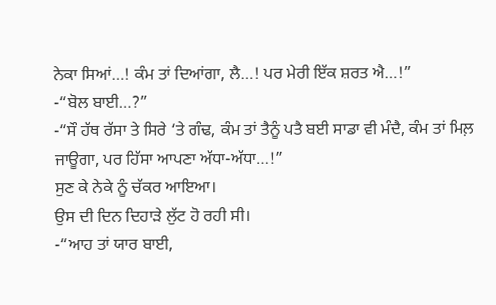ਨੇਕਾ ਸਿਆਂ…! ਕੰਮ ਤਾਂ ਦਿਆਂਗਾ, ਲੈ…! ਪਰ ਮੇਰੀ ਇੱਕ ਸ਼ਰਤ ਐ…!”
-“ਬੋਲ ਬਾਈ…?”
-“ਸੌ ਹੱਥ ਰੱਸਾ ਤੇ ਸਿਰੇ ‘ਤੇ ਗੰਢ, ਕੰਮ ਤਾਂ ਤੈਨੂੰ ਪਤੈ ਬਈ ਸਾਡਾ ਵੀ ਮੰਦੈ, ਕੰਮ ਤਾਂ ਮਿਲ਼ ਜਾਊਗਾ, ਪਰ ਹਿੱਸਾ ਆਪਣਾ ਅੱਧਾ-ਅੱਧਾ…!”
ਸੁਣ ਕੇ ਨੇਕੇ ਨੂੰ ਚੱਕਰ ਆਇਆ।
ਉਸ ਦੀ ਦਿਨ ਦਿਹਾੜੇ ਲੁੱਟ ਹੋ ਰਹੀ ਸੀ।
-“ਆਹ ਤਾਂ ਯਾਰ ਬਾਈ,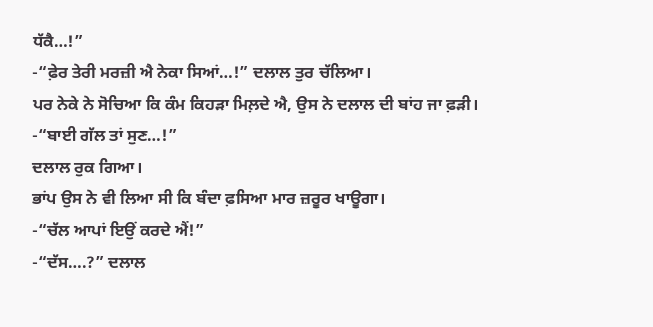ਧੱਕੈ…!”
-“ਫ਼ੇਰ ਤੇਰੀ ਮਰਜ਼ੀ ਐ ਨੇਕਾ ਸਿਆਂ…!” ਦਲਾਲ ਤੁਰ ਚੱਲਿਆ।
ਪਰ ਨੇਕੇ ਨੇ ਸੋਚਿਆ ਕਿ ਕੰਮ ਕਿਹੜਾ ਮਿਲ਼ਦੇ ਐ, ਉਸ ਨੇ ਦਲਾਲ ਦੀ ਬਾਂਹ ਜਾ ਫ਼ੜੀ।
-“ਬਾਈ ਗੱਲ ਤਾਂ ਸੁਣ…!”
ਦਲਾਲ ਰੁਕ ਗਿਆ।
ਭਾਂਪ ਉਸ ਨੇ ਵੀ ਲਿਆ ਸੀ ਕਿ ਬੰਦਾ ਫ਼ਸਿਆ ਮਾਰ ਜ਼ਰੂਰ ਖਾਊਗਾ।
-“ਚੱਲ ਆਪਾਂ ਇਉਂ ਕਰਦੇ ਐਂ!”
-“ਦੱਸ….?” ਦਲਾਲ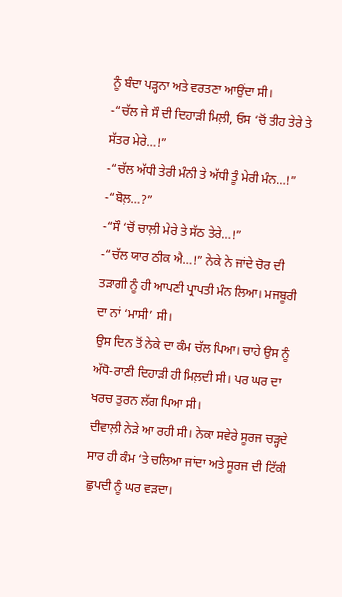ਨੂੰ ਬੰਦਾ ਪੜ੍ਹਨਾ ਅਤੇ ਵਰਤਣਾ ਆਉਂਦਾ ਸੀ।
-“ਚੱਲ ਜੇ ਸੌ ਦੀ ਦਿਹਾੜੀ ਮਿਲ਼ੀ, ਓਸ ‘ਚੋਂ ਤੀਹ ਤੇਰੇ ਤੇ ਸੱਤਰ ਮੇਰੇ…!”
-“ਚੱਲ ਅੱਧੀ ਤੇਰੀ ਮੰਨੀ ਤੇ ਅੱਧੀ ਤੂੰ ਮੇਰੀ ਮੰਨ…!”
-“ਬੋਲ਼…?”
-“ਸੌ ‘ਚੋਂ ਚਾਲ਼ੀ ਮੇਰੇ ਤੇ ਸੱਠ ਤੇਰੇ…!”
-“ਚੱਲ ਯਾਰ ਠੀਕ ਐ…!” ਨੇਕੇ ਨੇ ਜਾਂਦੇ ਚੋਰ ਦੀ ਤੜਾਗੀ ਨੂੰ ਹੀ ਆਪਣੀ ਪ੍ਰਾਪਤੀ ਮੰਨ ਲਿਆ। ਮਜਬੂਰੀ ਦਾ ਨਾਂ ‘ਮਾਸੀ’ ਸੀ।
ਉਸ ਦਿਨ ਤੋਂ ਨੇਕੇ ਦਾ ਕੰਮ ਚੱਲ ਪਿਆ। ਚਾਹੇ ਉਸ ਨੂੰ ਅੱਧੋ-ਰਾਣੀ ਦਿਹਾੜੀ ਹੀ ਮਿਲ਼ਦੀ ਸੀ। ਪਰ ਘਰ ਦਾ ਖਰਚ ਤੁਰਨ ਲੱਗ ਪਿਆ ਸੀ।
ਦੀਵਾਲ਼ੀ ਨੇੜੇ ਆ ਰਹੀ ਸੀ। ਨੇਕਾ ਸਵੇਰੇ ਸੂਰਜ ਚੜ੍ਹਦੇ ਸਾਰ ਹੀ ਕੰਮ ‘ਤੇ ਚਲਿਆ ਜਾਂਦਾ ਅਤੇ ਸੂਰਜ ਦੀ ਟਿੱਕੀ ਛੁਪਦੀ ਨੂੰ ਘਰ ਵੜਦਾ।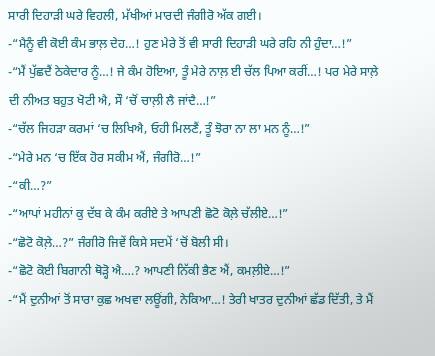ਸਾਰੀ ਦਿਹਾੜੀ ਘਰੇ ਵਿਹਲੀ, ਮੱਖੀਆਂ ਮਾਰਦੀ ਜੰਗੀਰੋ ਅੱਕ ਗਈ।
-“ਮੈਨੂੰ ਵੀ ਕੋਈ ਕੰਮ ਭਾਲ਼ ਦੇਹ…! ਹੁਣ ਮੇਰੇ ਤੋਂ ਵੀ ਸਾਰੀ ਦਿਹਾੜੀ ਘਰੇ ਰਹਿ ਨੀ ਹੁੰਦਾ…!”
-“ਮੈਂ ਪੁੱਛਦੈਂ ਠੇਕੇਦਾਰ ਨੂੰ…! ਜੇ ਕੰਮ ਹੋਇਆ, ਤੂੰ ਮੇਰੇ ਨਾਲ਼ ਈ ਚੱਲ ਪਿਆ ਕਰੀਂ…! ਪਰ ਮੇਰੇ ਸਾਲ਼ੇ ਦੀ ਨੀਅਤ ਬਹੁਤ ਖੋਟੀ ਐ, ਸੌ ‘ਚੋਂ ਚਾਲ਼ੀ ਲੈ ਜਾਂਦੈ…!”
-“ਚੱਲ ਜਿਹੜਾ ਕਰਮਾਂ ‘ਚ ਲਿਖਿਐ, ਓਹੀ ਮਿਲਣੈਂ, ਤੂੰ ਝੋਰਾ ਨਾ ਲਾ ਮਨ ਨੂੰ…!”
-“ਮੇਰੇ ਮਨ ‘ਚ ਇੱਕ ਹੋਰ ਸਕੀਮ ਐਂ, ਜੰਗੀਰੋ…!”
-“ਕੀ…?”
-“ਆਪਾਂ ਮਹੀਨਾਂ ਕੁ ਦੱਬ ਕੇ ਕੰਮ ਕਰੀਏ ਤੇ ਆਪਣੀ ਛੋਟੋ ਕੋਲ਼ੇ ਚੱਲੀਏ…!”
-“ਛੋਟੋ ਕੋਲ਼ੇ…?” ਜੰਗੀਰੋ ਜਿਵੇਂ ਕਿਸੇ ਸਦਮੇਂ ‘ਚੋਂ ਬੋਲੀ ਸੀ।
-“ਛੋਟੋ ਕੋਈ ਬਿਗਾਨੀ ਥੋੜ੍ਹੋ ਐ….? ਆਪਣੀ ਨਿੱਕੀ ਭੈਣ ਐਂ, ਕਮਲ਼ੀਏ…!”
-“ਮੈਂ ਦੁਨੀਆਂ ਤੋਂ ਸਾਰਾ ਕੁਛ ਅਖਵਾ ਲਊਂਗੀ, ਨੇਕਿਆ…! ਤੇਰੀ ਖਾਤਰ ਦੁਨੀਆਂ ਛੱਡ ਦਿੱਤੀ, ਤੇ ਮੈਂ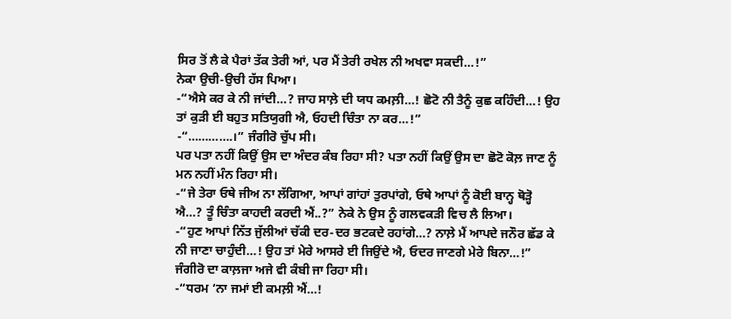ਸਿਰ ਤੋਂ ਲੈ ਕੇ ਪੈਰਾਂ ਤੱਕ ਤੇਰੀ ਆਂ, ਪਰ ਮੈਂ ਤੇਰੀ ਰਖੇਲ ਨੀ ਅਖਵਾ ਸਕਦੀ…!”
ਨੇਕਾ ਉਚੀ-ਉਚੀ ਹੱਸ ਪਿਆ।
-“ਐਸੇ ਕਰ ਕੇ ਨੀ ਜਾਂਦੀ…? ਜਾਹ ਸਾਲ਼ੇ ਦੀ ਯਧ ਕਮਲ਼ੀ…! ਛੋਟੋ ਨੀ ਤੈਨੂੰ ਕੁਛ ਕਹਿੰਦੀ…! ਉਹ ਤਾਂ ਕੁੜੀ ਈ ਬਹੁਤ ਸਤਿਯੁਗੀ ਐ, ਓਹਦੀ ਚਿੰਤਾ ਨਾ ਕਰ…!”
-“………….।” ਜੰਗੀਰੋ ਚੁੱਪ ਸੀ।
ਪਰ ਪਤਾ ਨਹੀਂ ਕਿਉਂ ਉਸ ਦਾ ਅੰਦਰ ਕੰਬ ਰਿਹਾ ਸੀ? ਪਤਾ ਨਹੀਂ ਕਿਉਂ ਉਸ ਦਾ ਛੋਟੋ ਕੋਲ਼ ਜਾਣ ਨੂੰ ਮਨ ਨਹੀਂ ਮੰਨ ਰਿਹਾ ਸੀ।
-“ਜੇ ਤੇਰਾ ਓਥੇ ਜੀਅ ਨਾ ਲੱਗਿਆ, ਆਪਾਂ ਗਾਂਹਾਂ ਤੁਰਪਾਂਗੇ, ਓਥੇ ਆਪਾਂ ਨੂੰ ਕੋਈ ਬਾਨ੍ਹ ਥੋੜ੍ਹੋ ਐ…? ਤੂੰ ਚਿੰਤਾ ਕਾਹਦੀ ਕਰਦੀ ਐਂ..?” ਨੇਕੇ ਨੇ ਉਸ ਨੂੰ ਗਲਵਕੜੀ ਵਿਚ ਲੈ ਲਿਆ।
-“ਹੁਣ ਆਪਾਂ ਨਿੱਤ ਜੁੱਲੀਆਂ ਚੱਕੀ ਦਰ-ਦਰ ਭਟਕਦੇ ਰਹਾਂਗੇ…? ਨਾਲ਼ੇ ਮੈਂ ਆਪਦੇ ਜਨੌਰ ਛੱਡ ਕੇ ਨੀ ਜਾਣਾ ਚਾਹੁੰਦੀ…! ਉਹ ਤਾਂ ਮੇਰੇ ਆਸਰੇ ਈ ਜਿਉਂਦੇ ਐ, ਓਦਰ ਜਾਣਗੇ ਮੇਰੇ ਬਿਨਾ…!” ਜੰਗੀਰੋ ਦਾ ਕਾਲ਼ਜਾ ਅਜੇ ਵੀ ਕੰਬੀ ਜਾ ਰਿਹਾ ਸੀ।
-“ਧਰਮ ‘ਨਾ ਜਮਾਂ ਈ ਕਮਲ਼ੀ ਐਂ…!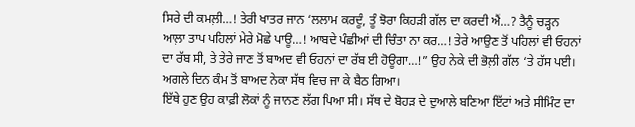ਸਿਰੇ ਦੀ ਕਮਲ਼ੀ…! ਤੇਰੀ ਖਾਤਰ ਜਾਨ ‘ਲਲਾਮ ਕਰਦੂੰ, ਤੂੰ ਝੋਰਾ ਕਿਹੜੀ ਗੱਲ ਦਾ ਕਰਦੀ ਐਂ…? ਤੈਨੂੰ ਚੜ੍ਹਨ ਆਲ਼ਾ ਤਾਪ ਪਹਿਲਾਂ ਮੇਰੇ ਮੋਛੇ ਪਾਊ…! ਆਬਦੇ ਪੰਛੀਆਂ ਦੀ ਚਿੰਤਾ ਨਾ ਕਰ…! ਤੇਰੇ ਆਉਣ ਤੋਂ ਪਹਿਲਾਂ ਵੀ ਓਹਨਾਂ ਦਾ ਰੱਬ ਸੀ, ਤੇ ਤੇਰੇ ਜਾਣ ਤੋਂ ਬਾਅਦ ਵੀ ਓਹਨਾਂ ਦਾ ਰੱਬ ਈ ਹੋਊਗਾ…!” ਉਹ ਨੇਕੇ ਦੀ ਭੋਲ਼ੀ ਗੱਲ ‘ਤੇ ਹੱਸ ਪਈ।
ਅਗਲੇ ਦਿਨ ਕੰਮ ਤੋਂ ਬਾਅਦ ਨੇਕਾ ਸੱਥ ਵਿਚ ਜਾ ਕੇ ਬੈਠ ਗਿਆ।
ਇੱਥੇ ਹੁਣ ਉਹ ਕਾਫ਼ੀ ਲੋਕਾਂ ਨੂੰ ਜਾਨਣ ਲੱਗ ਪਿਆ ਸੀ। ਸੱਥ ਦੇ ਬੋਹੜ ਦੇ ਦੁਆਲੇ ਬਣਿਆ ਇੱਟਾਂ ਅਤੇ ਸੀਮਿੰਟ ਦਾ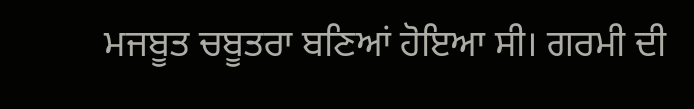ਮਜਬੂਤ ਚਬੂਤਰਾ ਬਣਿਆਂ ਹੋਇਆ ਸੀ। ਗਰਮੀ ਦੀ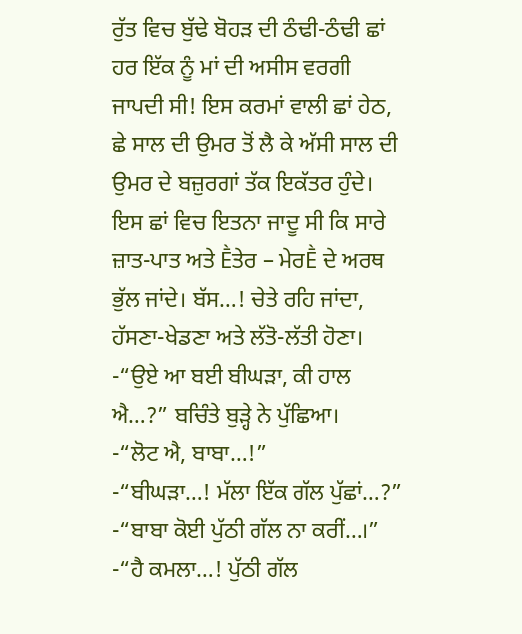ਰੁੱਤ ਵਿਚ ਬੁੱਢੇ ਬੋਹੜ ਦੀ ਠੰਢੀ-ਠੰਢੀ ਛਾਂ ਹਰ ਇੱਕ ਨੂੰ ਮਾਂ ਦੀ ਅਸੀਸ ਵਰਗੀ ਜਾਪਦੀ ਸੀ! ਇਸ ਕਰਮਾਂ ਵਾਲੀ ਛਾਂ ਹੇਠ, ਛੇ ਸਾਲ ਦੀ ਉਮਰ ਤੋਂ ਲੈ ਕੇ ਅੱਸੀ ਸਾਲ ਦੀ ਉਮਰ ਦੇ ਬਜ਼ੁਰਗਾਂ ਤੱਕ ਇਕੱਤਰ ਹੁੰਦੇ। ਇਸ ਛਾਂ ਵਿਚ ਇਤਨਾ ਜਾਦੂ ਸੀ ਕਿ ਸਾਰੇ ਜ਼ਾਤ-ਪਾਤ ਅਤੇ Ḕਤੇਰ – ਮੇਰḔ ਦੇ ਅਰਥ ਭੁੱਲ ਜਾਂਦੇ। ਬੱਸ…! ਚੇਤੇ ਰਹਿ ਜਾਂਦਾ, ਹੱਸਣਾ-ਖੇਡਣਾ ਅਤੇ ਲੱਤੋ-ਲੱਤੀ ਹੋਣਾ।
-“ਉਏ ਆ ਬਈ ਬੀਘੜਾ, ਕੀ ਹਾਲ ਐ…?” ਬਚਿੰਤੇ ਬੁੜ੍ਹੇ ਨੇ ਪੁੱਛਿਆ।
-“ਲੋਟ ਐ, ਬਾਬਾ…!”
-“ਬੀਘੜਾ…! ਮੱਲਾ ਇੱਕ ਗੱਲ ਪੁੱਛਾਂ…?”
-“ਬਾਬਾ ਕੋਈ ਪੁੱਠੀ ਗੱਲ ਨਾ ਕਰੀਂ…।”
-“ਹੈ ਕਮਲਾ…! ਪੁੱਠੀ ਗੱਲ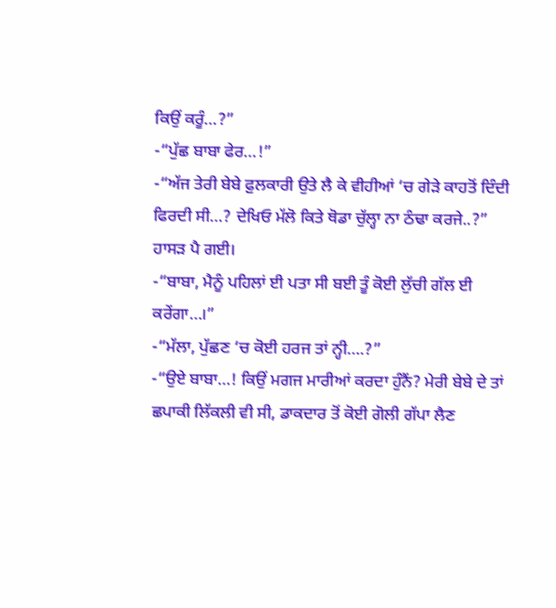ਕਿਉਂ ਕਰੂੰ…?”
-“ਪੁੱਛ ਬਾਬਾ ਫੇਰ…!”
-“ਅੱਜ ਤੇਰੀ ਬੇਬੇ ਫ਼ੁਲਕਾਰੀ ਉਤੇ ਲੈ ਕੇ ਵੀਹੀਆਂ ‘ਚ ਗੇੜੇ ਕਾਹਤੋਂ ਦਿੰਦੀ ਫਿਰਦੀ ਸੀ…? ਦੇਖਿਓ ਮੱਲੋ ਕਿਤੇ ਥੋਡਾ ਚੁੱਲ੍ਹਾ ਨਾ ਠੰਢਾ ਕਰਜੇ..?”
ਹਾਸੜ ਪੈ ਗਈ।
-“ਬਾਬਾ, ਮੈਨੂੰ ਪਹਿਲਾਂ ਈ ਪਤਾ ਸੀ ਬਈ ਤੂੰ ਕੋਈ ਲੁੱਚੀ ਗੱਲ ਈ ਕਰੇਂਗਾ…।”
-“ਮੱਲਾ, ਪੁੱਛਣ ‘ਚ ਕੋਈ ਹਰਜ ਤਾਂ ਨ੍ਹੀ….?”
-“ਉਏ ਬਾਬਾ…! ਕਿਉਂ ਮਗਜ ਮਾਰੀਆਂ ਕਰਦਾ ਹੁੰਨੈਂ? ਮੇਰੀ ਬੇਬੇ ਦੇ ਤਾਂ ਛਪਾਕੀ ਲਿੱਕਲੀ ਵੀ ਸੀ, ਡਾਕਦਾਰ ਤੋਂ ਕੋਈ ਗੋਲੀ ਗੱਪਾ ਲੈਣ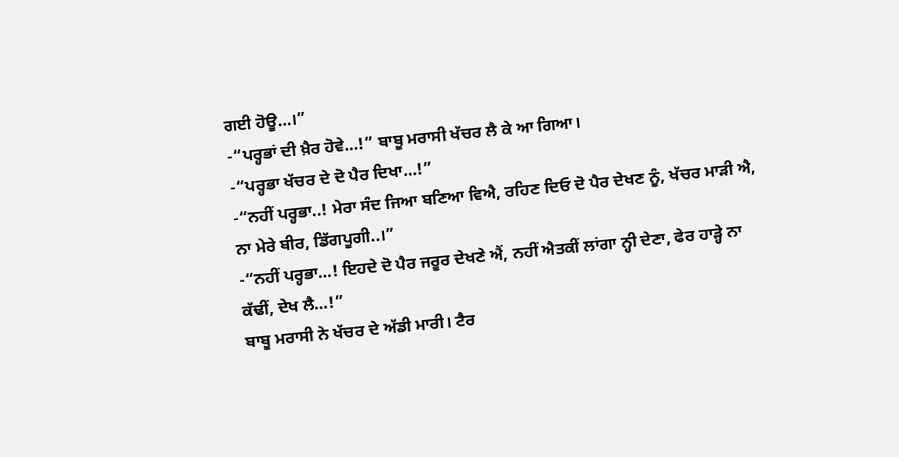ਗਈ ਹੋਊ…।”
-“ਪਰ੍ਹਭਾਂ ਦੀ ਖ਼ੈਰ ਹੋਵੇ…!” ਬਾਬੂ ਮਰਾਸੀ ਖੱਚਰ ਲੈ ਕੇ ਆ ਗਿਆ।
-“ਪਰ੍ਹਭਾ ਖੱਚਰ ਦੇ ਦੋ ਪੈਰ ਦਿਖਾ…!”
-“ਨਹੀਂ ਪਰ੍ਹਭਾ..! ਮੇਰਾ ਸੰਦ ਜਿਆ ਬਣਿਆ ਵਿਐ, ਰਹਿਣ ਦਿਓ ਦੋ ਪੈਰ ਦੇਖਣ ਨੂੰ, ਖੱਚਰ ਮਾੜੀ ਐ, ਨਾ ਮੇਰੇ ਬੀਰ, ਡਿੱਗਪੂਗੀ..।”
-“ਨਹੀਂ ਪਰ੍ਹਭਾ…! ਇਹਦੇ ਦੋ ਪੈਰ ਜਰੂਰ ਦੇਖਣੇ ਐਂ, ਨਹੀਂ ਐਤਕੀਂ ਲਾਂਗਾ ਨ੍ਹੀ ਦੇਣਾ, ਫੇਰ ਹਾੜ੍ਹੇ ਨਾ ਕੱਢੀਂ, ਦੇਖ ਲੈ…!”
ਬਾਬੂ ਮਰਾਸੀ ਨੇ ਖੱਚਰ ਦੇ ਅੱਡੀ ਮਾਰੀ। ਟੈਰ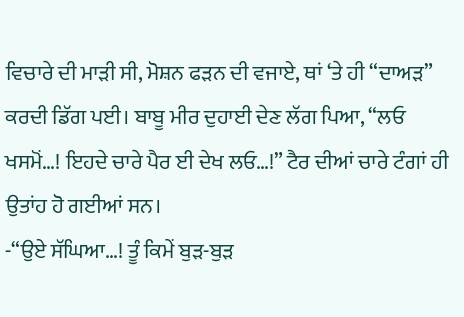ਵਿਚਾਰੇ ਦੀ ਮਾੜੀ ਸੀ, ਮੋਸ਼ਨ ਫੜਨ ਦੀ ਵਜਾਏ, ਥਾਂ ‘ਤੇ ਹੀ “ਦਾਅੜ” ਕਰਦੀ ਡਿੱਗ ਪਈ। ਬਾਬੂ ਮੀਰ ਦੁਹਾਈ ਦੇਣ ਲੱਗ ਪਿਆ, “ਲਓ ਖਸਮੋਂ…! ਇਹਦੇ ਚਾਰੇ ਪੈਰ ਈ ਦੇਖ ਲਓ…!” ਟੈਰ ਦੀਆਂ ਚਾਰੇ ਟੰਗਾਂ ਹੀ ਉਤਾਂਹ ਹੋ ਗਈਆਂ ਸਨ।
-“ਉਏ ਸੱਘਿਆ…! ਤੂੰ ਕਿਮੇਂ ਬੁੜ-ਬੁੜ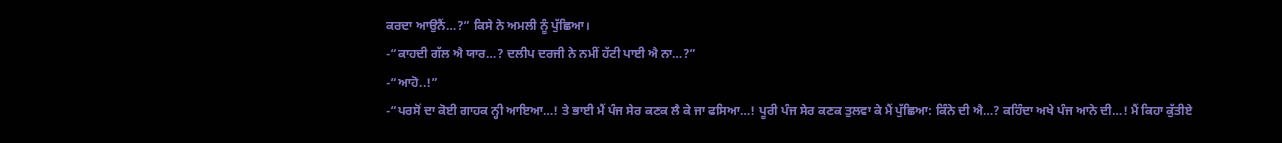ਕਰਦਾ ਆਉਨੈਂ…?” ਕਿਸੇ ਨੇ ਅਮਲੀ ਨੂੰ ਪੁੱਛਿਆ।
-“ਕਾਹਦੀ ਗੱਲ ਐ ਯਾਰ…? ਦਲੀਪ ਦਰਜੀ ਨੇ ਨਮੀਂ ਹੱਟੀ ਪਾਈ ਐ ਨਾ…?”
-“ਆਹੋ..!”
-“ਪਰਸੋਂ ਦਾ ਕੋਈ ਗਾਹਕ ਨ੍ਹੀ ਆਇਆ…! ਤੇ ਭਾਈ ਮੈਂ ਪੰਜ ਸੇਰ ਕਣਕ ਲੈ ਕੇ ਜਾ ਫਸਿਆ…! ਪੂਰੀ ਪੰਜ ਸੇਰ ਕਣਕ ਤੁਲਵਾ ਕੇ ਮੈਂ ਪੁੱਛਿਆ: ਕਿੰਨੇ ਦੀ ਐ…? ਕਹਿੰਦਾ ਅਖੇ ਪੰਜ ਆਨੇ ਦੀ…! ਮੈਂ ਕਿਹਾ ਕੁੱਤੀਏ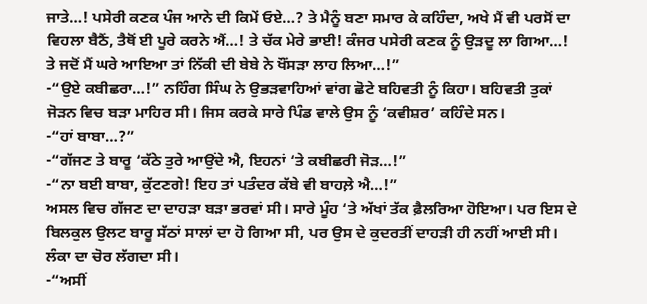ਜਾਤੇ…! ਪਸੇਰੀ ਕਣਕ ਪੰਜ ਆਨੇ ਦੀ ਕਿਮੇਂ ਓਏ…? ਤੇ ਮੈਨੂੰ ਬਣਾ ਸਮਾਰ ਕੇ ਕਹਿੰਦਾ, ਅਖੇ ਮੈਂ ਵੀ ਪਰਸੋਂ ਦਾ ਵਿਹਲਾ ਬੈਠੈਂ, ਤੈਥੋਂ ਈ ਪੂਰੇ ਕਰਨੇ ਐਂ…! ਤੇ ਚੱਕ ਮੇਰੇ ਭਾਈ! ਕੰਜਰ ਪਸੇਰੀ ਕਣਕ ਨੂੰ ਉੜਦੂ ਲਾ ਗਿਆ…! ਤੇ ਜਦੋਂ ਮੈਂ ਘਰੇ ਆਇਆ ਤਾਂ ਨਿੱਕੀ ਦੀ ਬੇਬੇ ਨੇ ਖੌਂਸੜਾ ਲਾਹ ਲਿਆ…!”
-“ਉਏ ਕਬੀਛਰਾ…!” ਨਹਿੰਗ ਸਿੰਘ ਨੇ ਉਭੜਵਾਹਿਆਂ ਵਾਂਗ ਛੋਟੇ ਬਹਿਵਤੀ ਨੂੰ ਕਿਹਾ। ਬਹਿਵਤੀ ਤੁਕਾਂ ਜੋੜਨ ਵਿਚ ਬੜਾ ਮਾਹਿਰ ਸੀ। ਜਿਸ ਕਰਕੇ ਸਾਰੇ ਪਿੰਡ ਵਾਲੇ ਉਸ ਨੂੰ ‘ਕਵੀਸ਼ਰ’ ਕਹਿੰਦੇ ਸਨ।
-“ਹਾਂ ਬਾਬਾ…?”
-“ਗੱਜਣ ਤੇ ਬਾਰੂ ‘ਕੱਠੇ ਤੁਰੇ ਆਉਂਦੇ ਐ, ਇਹਨਾਂ ‘ਤੇ ਕਬੀਛਰੀ ਜੋੜ…!”
-“ਨਾ ਬਈ ਬਾਬਾ, ਕੁੱਟਣਗੇ! ਇਹ ਤਾਂ ਪਤੰਦਰ ਕੱਬੇ ਵੀ ਬਾਹਲ਼ੇ ਐ…!”
ਅਸਲ ਵਿਚ ਗੱਜਣ ਦਾ ਦਾਹੜਾ ਬੜਾ ਭਰਵਾਂ ਸੀ। ਸਾਰੇ ਮੂੰਹ ‘ਤੇ ਅੱਖਾਂ ਤੱਕ ਫ਼ੈਲਰਿਆ ਹੋਇਆ। ਪਰ ਇਸ ਦੇ ਬਿਲਕੁਲ ਉਲਟ ਬਾਰੂ ਸੱਠਾਂ ਸਾਲਾਂ ਦਾ ਹੋ ਗਿਆ ਸੀ, ਪਰ ਉਸ ਦੇ ਕੁਦਰਤੀਂ ਦਾਹੜੀ ਹੀ ਨਹੀਂ ਆਈ ਸੀ। ਲੰਕਾ ਦਾ ਚੋਰ ਲੱਗਦਾ ਸੀ।
-“ਅਸੀਂ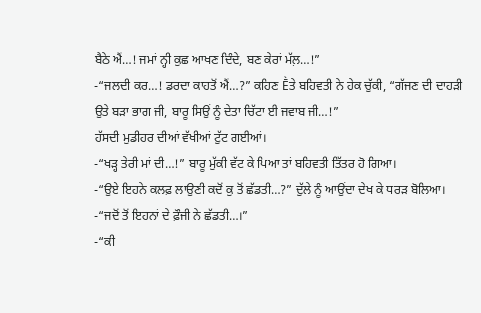ਬੈਠੇ ਐਂ…! ਜਮਾਂ ਨ੍ਹੀ ਕੁਛ ਆਖਣ ਦਿੰਦੇ, ਬਣ ਕੇਰਾਂ ਮੱਲ਼…!”
-“ਜਲਦੀ ਕਰ…! ਡਰਦਾ ਕਾਹਤੋਂ ਐਂ…?” ਕਹਿਣ Ḕਤੇ ਬਹਿਵਤੀ ਨੇ ਹੇਕ ਚੁੱਕੀ, “ਗੱਜਣ ਦੀ ਦਾਹੜੀ ਉਤੇ ਬੜਾ ਭਾਗ ਜੀ, ਬਾਰੂ ਸਿਉਂ ਨੂੰ ਦੇਤਾ ਚਿੱਟਾ ਈ ਜਵਾਬ ਜੀ…!”
ਹੱਸਦੀ ਮੁਡੀਹਰ ਦੀਆਂ ਵੱਖੀਆਂ ਟੁੱਟ ਗਈਆਂ।
-“ਖੜ੍ਹ ਤੇਰੀ ਮਾਂ ਦੀ…!” ਬਾਰੂ ਮੁੱਕੀ ਵੱਟ ਕੇ ਪਿਆ ਤਾਂ ਬਹਿਵਤੀ ਤਿੱਤਰ ਹੋ ਗਿਆ।
-“ਉਏ ਇਹਨੇ ਕਲਫ਼ ਲਾਉਣੀ ਕਦੋਂ ਕੁ ਤੋਂ ਛੱਡਤੀ…?” ਦੁੱਲੇ ਨੂੰ ਆਉਂਦਾ ਦੇਖ ਕੇ ਧਰੜ ਬੋਲਿਆ।
-“ਜਦੋਂ ਤੋਂ ਇਹਨਾਂ ਦੇ ਫ਼ੌਜੀ ਨੇ ਛੱਡਤੀ…।”
-“ਕੀ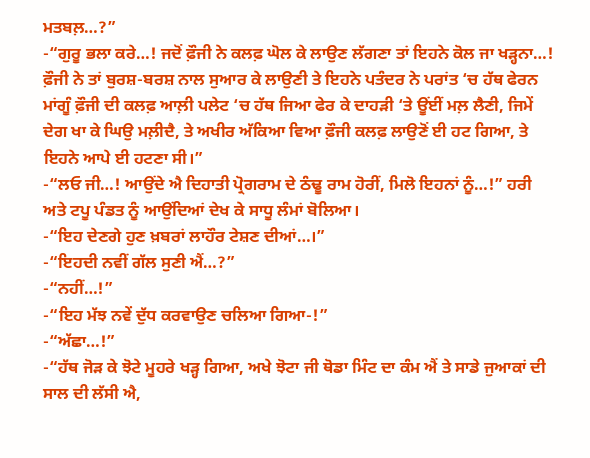ਮਤਬਲ਼…?”
-“ਗੁਰੂ ਭਲਾ ਕਰੇ…! ਜਦੋਂ ਫ਼ੌਜੀ ਨੇ ਕਲਫ਼ ਘੋਲ ਕੇ ਲਾਉਣ ਲੱਗਣਾ ਤਾਂ ਇਹਨੇ ਕੋਲ ਜਾ ਖੜ੍ਹਨਾ…! ਫ਼ੌਜੀ ਨੇ ਤਾਂ ਬੁਰਸ਼-ਬਰਸ਼ ਨਾਲ ਸੁਆਰ ਕੇ ਲਾਉਣੀ ਤੇ ਇਹਨੇ ਪਤੰਦਰ ਨੇ ਪਰਾਂਤ ‘ਚ ਹੱਥ ਫੇਰਨ ਮਾਂਗੂੰ ਫ਼ੌਜੀ ਦੀ ਕਲਫ਼ ਆਲ਼ੀ ਪਲੇਟ ‘ਚ ਹੱਥ ਜਿਆ ਫੇਰ ਕੇ ਦਾਹੜੀ ‘ਤੇ ਊਂਈਂ ਮਲ਼ ਲੈਣੀ, ਜਿਮੇਂ ਦੇਗ ਖਾ ਕੇ ਘਿਉ ਮਲ਼ੀਦੈ, ਤੇ ਅਖੀਰ ਅੱਕਿਆ ਵਿਆ ਫ਼ੌਜੀ ਕਲਫ਼ ਲਾਉਣੋਂ ਈ ਹਟ ਗਿਆ, ਤੇ ਇਹਨੇ ਆਪੇ ਈ ਹਟਣਾ ਸੀ।”
-“ਲਓ ਜੀ…! ਆਉਂਦੇ ਐ ਦਿਹਾਤੀ ਪ੍ਰੋਗਰਾਮ ਦੇ ਠੰਢੂ ਰਾਮ ਹੋਰੀਂ, ਮਿਲੋ ਇਹਨਾਂ ਨੂੰ…!” ਹਰੀ ਅਤੇ ਟਪੂ ਪੰਡਤ ਨੂੰ ਆਉਂਦਿਆਂ ਦੇਖ ਕੇ ਸਾਧੂ ਲੰਮਾਂ ਬੋਲਿਆ।
-“ਇਹ ਦੇਣਗੇ ਹੁਣ ਖ਼ਬਰਾਂ ਲਾਹੌਰ ਟੇਸ਼ਣ ਦੀਆਂ…।”
-“ਇਹਦੀ ਨਵੀਂ ਗੱਲ ਸੁਣੀ ਐਂ…?”
-“ਨਹੀਂ…!”
-“ਇਹ ਮੱਝ ਨਵੇਂ ਦੁੱਧ ਕਰਵਾਉਣ ਚਲਿਆ ਗਿਆ-!”
-“ਅੱਛਾ…!”
-“ਹੱਥ ਜੋੜ ਕੇ ਝੋਟੇ ਮੂਹਰੇ ਖੜ੍ਹ ਗਿਆ, ਅਖੇ ਝੋਟਾ ਜੀ ਥੋਡਾ ਮਿੰਟ ਦਾ ਕੰਮ ਐਂ ਤੇ ਸਾਡੇ ਜੁਆਕਾਂ ਦੀ ਸਾਲ ਦੀ ਲੱਸੀ ਐ,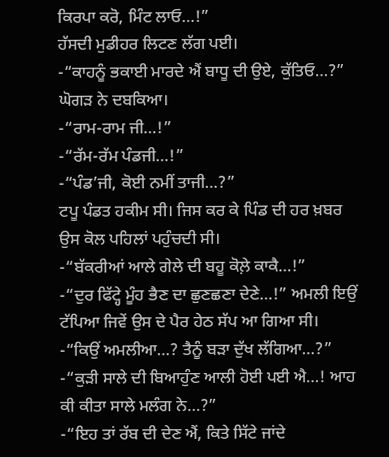ਕਿਰਪਾ ਕਰੋ, ਮਿੰਟ ਲਾਓ…!”
ਹੱਸਦੀ ਮੁਡੀਹਰ ਲਿਟਣ ਲੱਗ ਪਈ।
-“ਕਾਹਨੂੰ ਭਕਾਈ ਮਾਰਦੇ ਐਂ ਬਾਧੂ ਦੀ ਉਏ, ਕੁੱਤਿਓ…?” ਘੋਗੜ ਨੇ ਦਬਕਿਆ।
-“ਰਾਮ-ਰਾਮ ਜੀ…!”
-“ਰੱਮ-ਰੱਮ ਪੰਡਜੀ…!”
-“ਪੰਡ’ਜੀ, ਕੋਈ ਨਮੀਂ ਤਾਜੀ…?”
ਟਪੂ ਪੰਡਤ ਹਕੀਮ ਸੀ। ਜਿਸ ਕਰ ਕੇ ਪਿੰਡ ਦੀ ਹਰ ਖ਼ਬਰ ਉਸ ਕੋਲ ਪਹਿਲਾਂ ਪਹੁੰਚਦੀ ਸੀ।
-“ਬੱਕਰੀਆਂ ਆਲੇ ਗੇਲੇ ਦੀ ਬਹੂ ਕੋਲ਼ੇ ਕਾਕੈ…!”
-“ਦੁਰ ਫਿੱਟ੍ਹੇ ਮੂੰਹ ਭੈਣ ਦਾ ਛੁਣਛਣਾ ਦੇਣੇ…!” ਅਮਲੀ ਇਉਂ ਟੱਪਿਆ ਜਿਵੇਂ ਉਸ ਦੇ ਪੈਰ ਹੇਠ ਸੱਪ ਆ ਗਿਆ ਸੀ।
-“ਕਿਉਂ ਅਮਲੀਆ…? ਤੈਨੂੰ ਬੜਾ ਦੁੱਖ ਲੱਗਿਆ…?”
-“ਕੁੜੀ ਸਾਲੇ ਦੀ ਬਿਆਹੁੰਣ ਆਲੀ ਹੋਈ ਪਈ ਐ…! ਆਹ ਕੀ ਕੀਤਾ ਸਾਲੇ ਮਲੰਗ ਨੇ…?”
-“ਇਹ ਤਾਂ ਰੱਬ ਦੀ ਦੇਣ ਐਂ, ਕਿਤੇ ਸਿੱਟੇ ਜਾਂਦੇ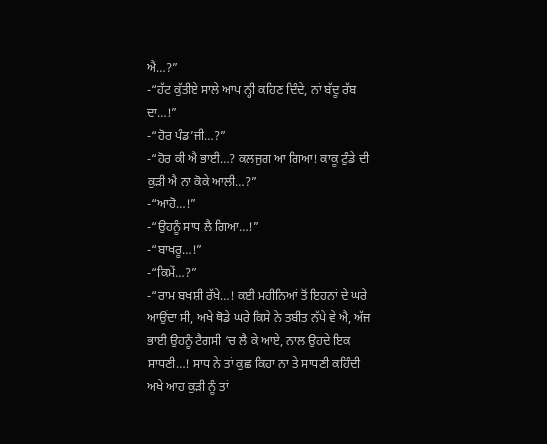ਐ…?”
-“ਹੱਟ ਕੁੱਤੀਏ ਸਾਲੇ ਆਪ ਨ੍ਹੀ ਕਹਿਣ ਦਿੰਦੇ, ਨਾਂ ਬੱਦੂ ਰੱਬ ਦਾ…!”
-“ਹੋਰ ਪੰਡ’ਜੀ…?”
-“ਹੋਰ ਕੀ ਐ ਭਾਈ…? ਕਲਜੁਗ ਆ ਗਿਆ! ਕਾਕੂ ਟੁੰਡੇ ਦੀ ਕੁੜੀ ਐ ਨਾ ਕੋਕੇ ਆਲੀ…?”
-“ਆਹੋ…!”
-“ਉਹਨੂੰ ਸਾਧ ਲੈ ਗਿਆ…!”
-“ਬਾਖਰੂ…!”
-“ਕਿਮੇਂ…?”
-“ਰਾਮ ਬਖਸ਼ੀ ਰੱਖੇ…! ਕਈ ਮਹੀਨਿਆਂ ਤੋਂ ਇਹਨਾਂ ਦੇ ਘਰੇ ਆਉਂਦਾ ਸੀ, ਅਖੇ ਥੋਡੇ ਘਰੇ ਕਿਸੇ ਨੇ ਤਬੀਤ ਨੱਪੇ ਵੇ ਐ, ਅੱਜ ਭਾਈ ਉਹਨੂੰ ਟੈਗਸੀ ‘ਚ ਲੈ ਕੇ ਆਏ, ਨਾਲ ਉਹਦੇ ਇਕ ਸਾਧਣੀ…! ਸਾਧ ਨੇ ਤਾਂ ਕੁਛ ਕਿਹਾ ਨਾ ਤੇ ਸਾਧਣੀ ਕਹਿੰਦੀ ਅਖੇ ਆਹ ਕੁੜੀ ਨੂੰ ਤਾਂ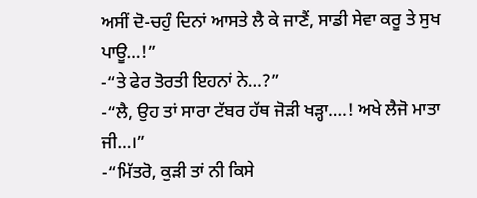ਅਸੀਂ ਦੋ-ਚਹੁੰ ਦਿਨਾਂ ਆਸਤੇ ਲੈ ਕੇ ਜਾਣੈਂ, ਸਾਡੀ ਸੇਵਾ ਕਰੂ ਤੇ ਸੁਖ ਪਾਊ…!”
-“ਤੇ ਫੇਰ ਤੋਰਤੀ ਇਹਨਾਂ ਨੇ…?”
-“ਲੈ, ਉਹ ਤਾਂ ਸਾਰਾ ਟੱਬਰ ਹੱਥ ਜੋੜੀ ਖੜ੍ਹਾ….! ਅਖੇ ਲੈਜੋ ਮਾਤਾ ਜੀ…।”
-“ਮਿੱਤਰੋ, ਕੁੜੀ ਤਾਂ ਨੀ ਕਿਸੇ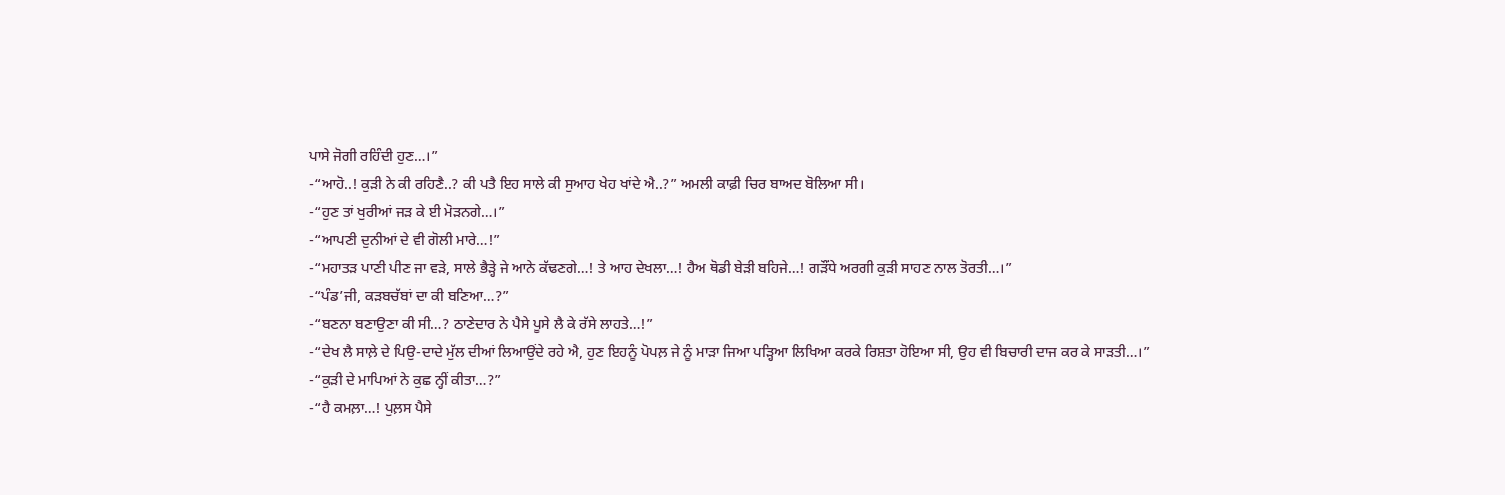ਪਾਸੇ ਜੋਗੀ ਰਹਿੰਦੀ ਹੁਣ…।”
-“ਆਹੋ..! ਕੁੜੀ ਨੇ ਕੀ ਰਹਿਣੈ..? ਕੀ ਪਤੈ ਇਹ ਸਾਲੇ ਕੀ ਸੁਆਹ ਖੇਹ ਖਾਂਦੇ ਐ..?” ਅਮਲੀ ਕਾਫ਼ੀ ਚਿਰ ਬਾਅਦ ਬੋਲਿਆ ਸੀ।
-“ਹੁਣ ਤਾਂ ਖੁਰੀਆਂ ਜੜ ਕੇ ਈ ਮੋੜਨਗੇ…।”
-“ਆਪਣੀ ਦੁਨੀਆਂ ਦੇ ਵੀ ਗੋਲੀ ਮਾਰੇ…!”
-“ਮਹਾਤੜ ਪਾਣੀ ਪੀਣ ਜਾ ਵੜੇ, ਸਾਲੇ ਭੈੜ੍ਹੇ ਜੇ ਆਨੇ ਕੱਢਣਗੇ…! ਤੇ ਆਹ ਦੇਖਲਾ…! ਹੈਅ ਥੋਡੀ ਬੇੜੀ ਬਹਿਜੇ…! ਗੜੌਂਧੇ ਅਰਗੀ ਕੁੜੀ ਸਾਹਣ ਨਾਲ ਤੋਰਤੀ…।”
-“ਪੰਡ’ਜੀ, ਕੜਬਚੱਬਾਂ ਦਾ ਕੀ ਬਣਿਆ…?”
-“ਬਣਨਾ ਬਣਾਉਣਾ ਕੀ ਸੀ…? ਠਾਣੇਦਾਰ ਨੇ ਪੈਸੇ ਪੂਸੇ ਲੈ ਕੇ ਰੱਸੇ ਲਾਹਤੇ…!”
-“ਦੇਖ ਲੈ ਸਾਲ਼ੇ ਦੇ ਪਿਉ-ਦਾਦੇ ਮੁੱਲ ਦੀਆਂ ਲਿਆਉਂਦੇ ਰਹੇ ਐ, ਹੁਣ ਇਹਨੂੰ ਪੋਪਲ਼ ਜੇ ਨੂੰ ਮਾੜਾ ਜਿਆ ਪੜ੍ਹਿਆ ਲਿਖਿਆ ਕਰਕੇ ਰਿਸ਼ਤਾ ਹੋਇਆ ਸੀ, ਉਹ ਵੀ ਬਿਚਾਰੀ ਦਾਜ ਕਰ ਕੇ ਸਾੜਤੀ…।”
-“ਕੁੜੀ ਦੇ ਮਾਪਿਆਂ ਨੇ ਕੁਛ ਨ੍ਹੀਂ ਕੀਤਾ…?”
-“ਹੈ ਕਮਲ਼ਾ…! ਪੁਲ਼ਸ ਪੈਸੇ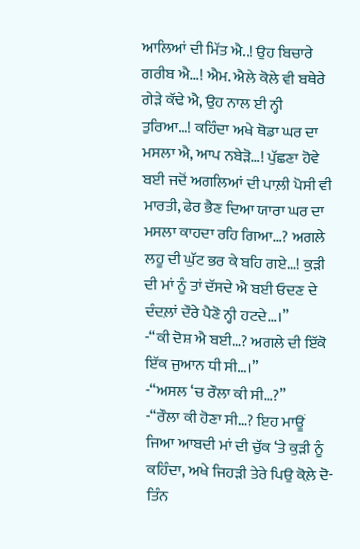ਆਲਿਆਂ ਦੀ ਮਿੱਤ ਐ..! ਉਹ ਬਿਚਾਰੇ ਗਰੀਬ ਐ…! ਐਮ. ਐਲੇ ਕੋਲੇ ਵੀ ਬਥੇਰੇ ਗੇੜੇ ਕੱਢੇ ਐ, ਉਹ ਨਾਲ ਈ ਨ੍ਹੀ ਤੁਰਿਆ…! ਕਹਿੰਦਾ ਅਖੇ ਥੋਡਾ ਘਰ ਦਾ ਮਸਲਾ ਐ, ਆਪ ਨਬੇੜੋ…! ਪੁੱਛਣਾ ਹੋਵੇ ਬਈ ਜਦੋਂ ਅਗਲਿਆਂ ਦੀ ਪਾਲ਼ੀ ਪੋਸੀ ਵੀ ਮਾਰਤੀ, ਫੇਰ ਭੈਣ ਦਿਆ ਯਾਰਾ ਘਰ ਦਾ ਮਸਲਾ ਕਾਹਦਾ ਰਹਿ ਗਿਆ…? ਅਗਲੇ ਲਹੂ ਦੀ ਘੁੱਟ ਭਰ ਕੇ ਬਹਿ ਗਏ…! ਕੁੜੀ ਦੀ ਮਾਂ ਨੂੰ ਤਾਂ ਦੱਸਦੇ ਐ ਬਈ ਓਦਣ ਦੇ ਦੰਦਲ਼ਾਂ ਦੌਰੇ ਪੈਣੋ ਨ੍ਹੀ ਹਟਦੇ…।”
-“ਕੀ ਦੋਸ਼ ਐ ਬਈ…? ਅਗਲੇ ਦੀ ਇੱਕੋ ਇੱਕ ਜੁਆਨ ਧੀ ਸੀ…।”
-“ਅਸਲ ‘ਚ ਰੌਲਾ ਕੀ ਸੀ…?”
-“ਰੌਲਾ ਕੀ ਹੋਣਾ ਸੀ…? ਇਹ ਮਾਊਂ ਜਿਆ ਆਬਦੀ ਮਾਂ ਦੀ ਚੁੱਕ ‘ਤੇ ਕੁੜੀ ਨੂੰ ਕਹਿੰਦਾ, ਅਖੇ ਜਿਹੜੀ ਤੇਰੇ ਪਿਉ ਕੋਲ਼ੇ ਦੋ-ਤਿੰਨ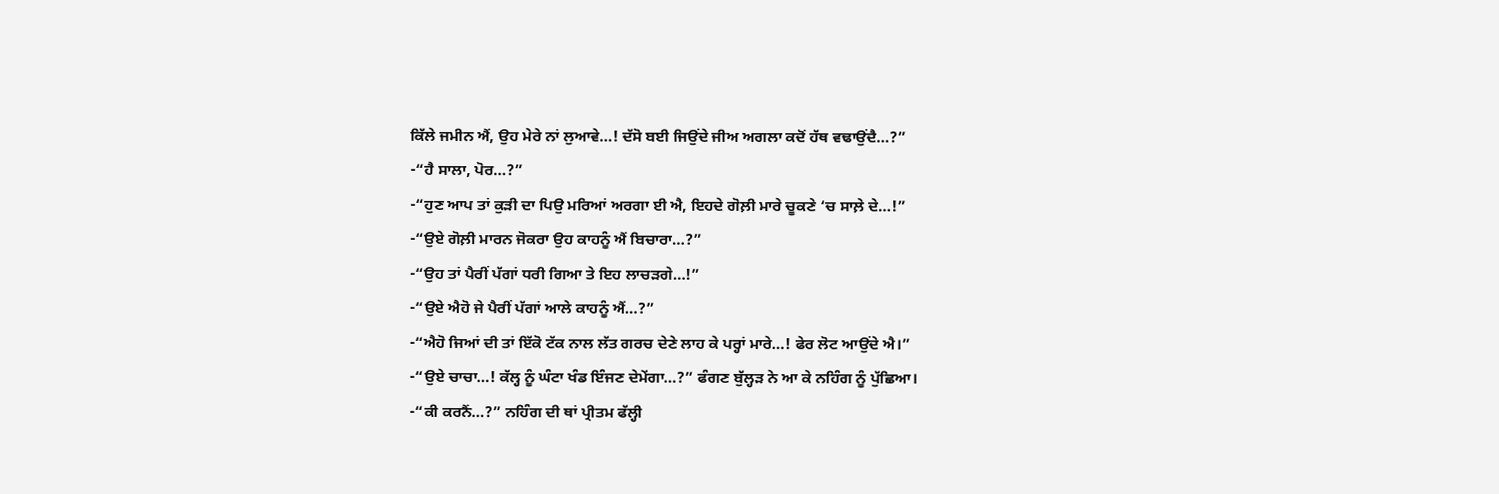ਕਿੱਲੇ ਜਮੀਨ ਐਂ, ਉਹ ਮੇਰੇ ਨਾਂ ਲੁਆਵੇ…! ਦੱਸੋ ਬਈ ਜਿਉਂਦੇ ਜੀਅ ਅਗਲਾ ਕਦੋਂ ਹੱਥ ਵਢਾਉਂਦੈ…?”
-“ਹੈ ਸਾਲਾ, ਪੋਰ…?”
-“ਹੁਣ ਆਪ ਤਾਂ ਕੁੜੀ ਦਾ ਪਿਉ ਮਰਿਆਂ ਅਰਗਾ ਈ ਐ, ਇਹਦੇ ਗੋਲ਼ੀ ਮਾਰੇ ਚੂਕਣੇ ‘ਚ ਸਾਲ਼ੇ ਦੇ…!”
-“ਉਏ ਗੋਲ਼ੀ ਮਾਰਨ ਜੋਕਰਾ ਉਹ ਕਾਹਨੂੰ ਐਂ ਬਿਚਾਰਾ…?”
-“ਉਹ ਤਾਂ ਪੈਰੀਂ ਪੱਗਾਂ ਧਰੀ ਗਿਆ ਤੇ ਇਹ ਲਾਚੜਗੇ…!”
-“ਉਏ ਐਹੋ ਜੇ ਪੈਰੀਂ ਪੱਗਾਂ ਆਲੇ ਕਾਹਨੂੰ ਐਂ…?”
-“ਐਹੋ ਜਿਆਂ ਦੀ ਤਾਂ ਇੱਕੋ ਟੱਕ ਨਾਲ ਲੱਤ ਗਰਚ ਦੇਣੇ ਲਾਹ ਕੇ ਪਰ੍ਹਾਂ ਮਾਰੇ…! ਫੇਰ ਲੋਟ ਆਉਂਦੇ ਐ।”
-“ਉਏ ਚਾਚਾ…! ਕੱਲ੍ਹ ਨੂੰ ਘੰਟਾ ਖੰਡ ਇੰਜਣ ਦੇਮੇਂਗਾ…?” ਫੰਗਣ ਬੁੱਲ੍ਹੜ ਨੇ ਆ ਕੇ ਨਹਿੰਗ ਨੂੰ ਪੁੱਛਿਆ।
-“ਕੀ ਕਰਨੈਂ…?” ਨਹਿੰਗ ਦੀ ਥਾਂ ਪ੍ਰੀਤਮ ਫੱਲ੍ਹੀ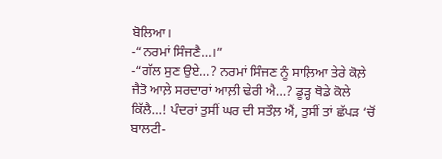ਬੋਲਿਆ।
-“ਨਰਮਾਂ ਸਿੰਜਣੈ…।”
-“ਗੱਲ ਸੁਣ ਉਏ…? ਨਰਮਾਂ ਸਿੰਜਣ ਨੂੰ ਸਾਲ਼ਿਆ ਤੇਰੇ ਕੋਲ਼ੇ ਜੈਤੋ ਆਲ਼ੇ ਸਰਦਾਰਾਂ ਆਲ਼ੀ ਢੇਰੀ ਐ…? ਡੂੜ੍ਹ ਥੋਡੇ ਕੋਲੇ ਕਿੱਲੈ…! ਪੰਦਰਾਂ ਤੁਸੀਂ ਘਰ ਦੀ ਸਤੌਲ਼ ਐਂ, ਤੁਸੀਂ ਤਾਂ ਛੱਪੜ ‘ਚੋਂ ਬਾਲਟੀ-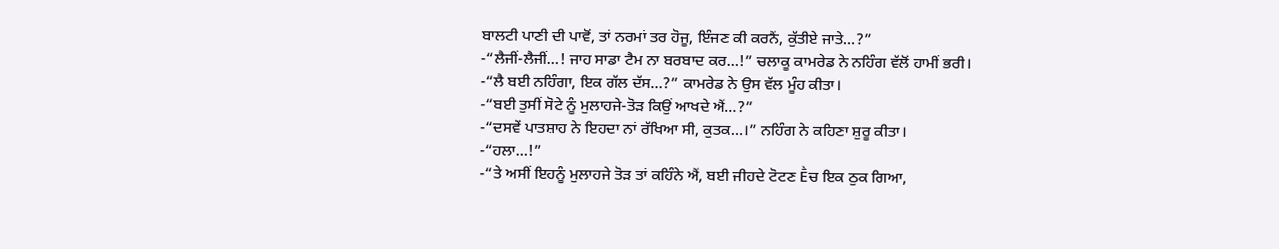ਬਾਲਟੀ ਪਾਣੀ ਦੀ ਪਾਵੋਂ, ਤਾਂ ਨਰਮਾਂ ਤਰ ਹੋਜੂ, ਇੰਜਣ ਕੀ ਕਰਨੈਂ, ਕੁੱਤੀਏ ਜਾਤੇ…?”
-“ਲੈਜੀਂ-ਲੈਜੀਂ…! ਜਾਹ ਸਾਡਾ ਟੈਮ ਨਾ ਬਰਬਾਦ ਕਰ…!” ਚਲਾਕੂ ਕਾਮਰੇਡ ਨੇ ਨਹਿੰਗ ਵੱਲੋਂ ਹਾਮੀਂ ਭਰੀ।
-“ਲੈ ਬਈ ਨਹਿੰਗਾ, ਇਕ ਗੱਲ ਦੱਸ…?” ਕਾਮਰੇਡ ਨੇ ਉਸ ਵੱਲ ਮੂੰਹ ਕੀਤਾ।
-“ਬਈ ਤੁਸੀਂ ਸੋਟੇ ਨੂੰ ਮੁਲਾਹਜੇ-ਤੋੜ ਕਿਉਂ ਆਖਦੇ ਐਂ…?”
-“ਦਸਵੇਂ ਪਾਤਸ਼ਾਹ ਨੇ ਇਹਦਾ ਨਾਂ ਰੱਖਿਆ ਸੀ, ਕੁਤਕ…।” ਨਹਿੰਗ ਨੇ ਕਹਿਣਾ ਸ਼ੁਰੂ ਕੀਤਾ।
-“ਹਲਾ…!”
-“ਤੇ ਅਸੀਂ ਇਹਨੂੰ ਮੁਲਾਹਜੇ ਤੋੜ ਤਾਂ ਕਹਿੰਨੇ ਐਂ, ਬਈ ਜੀਹਦੇ ਟੋਟਣ Ḕਚ ਇਕ ਠੁਕ ਗਿਆ,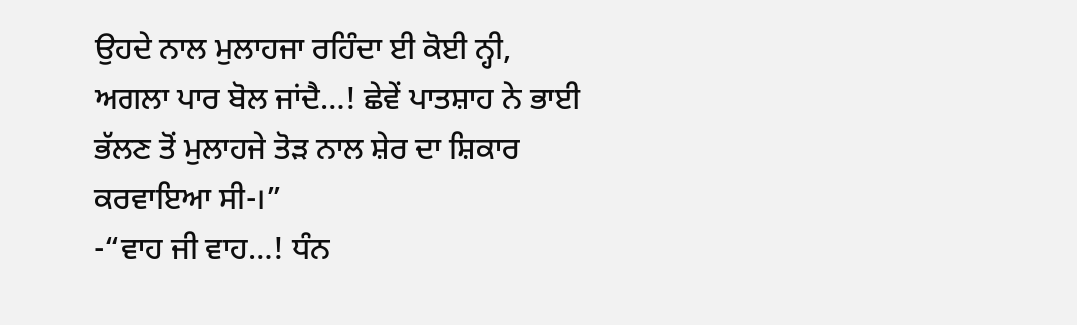ਉਹਦੇ ਨਾਲ ਮੁਲਾਹਜਾ ਰਹਿੰਦਾ ਈ ਕੋਈ ਨ੍ਹੀ, ਅਗਲਾ ਪਾਰ ਬੋਲ ਜਾਂਦੈ…! ਛੇਵੇਂ ਪਾਤਸ਼ਾਹ ਨੇ ਭਾਈ ਭੱਲਣ ਤੋਂ ਮੁਲਾਹਜੇ ਤੋੜ ਨਾਲ ਸ਼ੇਰ ਦਾ ਸ਼ਿਕਾਰ ਕਰਵਾਇਆ ਸੀ-।”
-“ਵਾਹ ਜੀ ਵਾਹ…! ਧੰਨ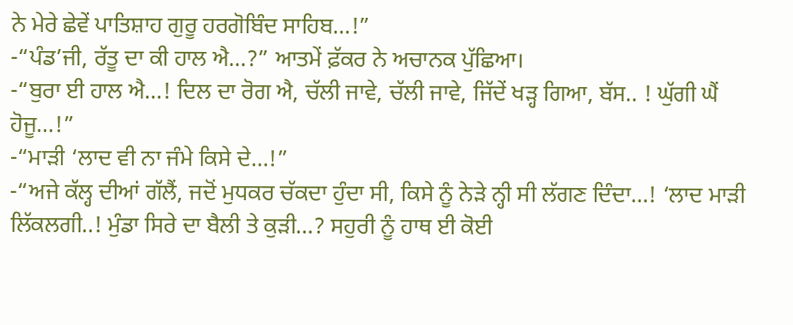ਨੇ ਮੇਰੇ ਛੇਵੇਂ ਪਾਤਿਸ਼ਾਹ ਗੁਰੂ ਹਰਗੋਬਿੰਦ ਸਾਹਿਬ…!”
-“ਪੰਡ’ਜੀ, ਰੱਤੂ ਦਾ ਕੀ ਹਾਲ ਐ…?” ਆਤਮੇਂ ਫ਼ੱਕਰ ਨੇ ਅਚਾਨਕ ਪੁੱਛਿਆ।
-“ਬੁਰਾ ਈ ਹਾਲ ਐ…! ਦਿਲ ਦਾ ਰੋਗ ਐ, ਚੱਲੀ ਜਾਵੇ, ਚੱਲੀ ਜਾਵੇ, ਜਿੱਦੇਂ ਖੜ੍ਹ ਗਿਆ, ਬੱਸ.. ! ਘੁੱਗੀ ਘੈਂ ਹੋਜੂ…!”
-“ਮਾੜੀ ‘ਲਾਦ ਵੀ ਨਾ ਜੰਮੇ ਕਿਸੇ ਦੇ…!”
-“ਅਜੇ ਕੱਲ੍ਹ ਦੀਆਂ ਗੱਲੈਂ, ਜਦੋਂ ਮੁਧਕਰ ਚੱਕਦਾ ਹੁੰਦਾ ਸੀ, ਕਿਸੇ ਨੂੰ ਨੇੜੇ ਨ੍ਹੀ ਸੀ ਲੱਗਣ ਦਿੰਦਾ…! ‘ਲਾਦ ਮਾੜੀ ਲਿੱਕਲਗੀ..! ਮੁੰਡਾ ਸਿਰੇ ਦਾ ਬੈਲੀ ਤੇ ਕੁੜੀ…? ਸਹੁਰੀ ਨੂੰ ਹਾਥ ਈ ਕੋਈ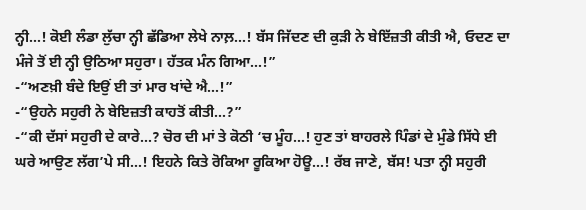ਨ੍ਹੀ…! ਕੋਈ ਲੰਡਾ ਲੁੱਚਾ ਨ੍ਹੀ ਛੱਡਿਆ ਲੇਖੇ ਨਾਲ਼…! ਬੱਸ ਜਿੱਦਣ ਦੀ ਕੁੜੀ ਨੇ ਬੇਇੱਜ਼ਤੀ ਕੀਤੀ ਐ, ਓਦਣ ਦਾ ਮੰਜੇ ਤੋਂ ਈ ਨ੍ਹੀ ਉਠਿਆ ਸਹੁਰਾ। ਹੱਤਕ ਮੰਨ ਗਿਆ…!”
-“ਅਣਖ਼ੀ ਬੰਦੇ ਇਉਂ ਈ ਤਾਂ ਮਾਰ ਖਾਂਦੇ ਐ…!”
-“ਉਹਨੇ ਸਹੁਰੀ ਨੇ ਬੇਇਜ਼ਤੀ ਕਾਹਤੋਂ ਕੀਤੀ…?”
-“ਕੀ ਦੱਸਾਂ ਸਹੁਰੀ ਦੇ ਕਾਰੇ…? ਚੋਰ ਦੀ ਮਾਂ ਤੇ ਕੋਠੀ ‘ਚ ਮੂੰਹ…! ਹੁਣ ਤਾਂ ਬਾਹਰਲੇ ਪਿੰਡਾਂ ਦੇ ਮੁੰਡੇ ਸਿੱਧੇ ਈ ਘਰੇ ਆਉਣ ਲੱਗ’ਪੇ ਸੀ…! ਇਹਨੇ ਕਿਤੇ ਰੋਕਿਆ ਰੂਕਿਆ ਹੋਊ…! ਰੱਬ ਜਾਣੇ, ਬੱਸ! ਪਤਾ ਨ੍ਹੀ ਸਹੁਰੀ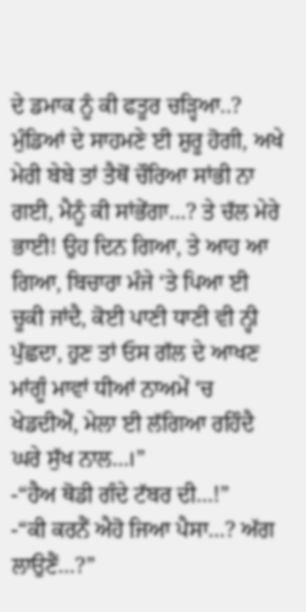ਦੇ ਡਮਾਕ ਨੂੰ ਕੀ ਫਤੂਰ ਚੜ੍ਹਿਆ..? ਮੁੰਡਿਆਂ ਦੇ ਸਾਹਮਣੇ ਈ ਸ਼ੁਰੂ ਹੋਗੀ, ਅਖੇ ਮੇਰੀ ਬੇਬੇ ਤਾਂ ਤੈਥੋਂ ਚੌਰਿਆ ਸਾਂਭੀ ਨਾ ਗਈ, ਮੈਨੂੰ ਕੀ ਸਾਂਭੇਂਗਾ…? ਤੇ ਚੱਲ ਮੇਰੇ ਭਾਈ! ਉਹ ਦਿਨ ਗਿਆ, ਤੇ ਆਹ ਆ ਗਿਆ, ਬਿਚਾਰਾ ਮੰਜੇ ‘ਤੇ ਪਿਆ ਈ ਚੂਕੀ ਜਾਂਦੈ, ਕੋਈ ਪਾਣੀ ਧਾਣੀ ਵੀ ਨ੍ਹੀ ਪੁੱਛਦਾ, ਹੁਣ ਤਾਂ ਓਸ ਗੱਲ ਦੇ ਆਖਣ ਮਾਂਗੂੰ ਮਾਵਾਂ ਧੀਆਂ ਨਾਅਮੇਂ ‘ਚ ਖੇਡਦੀਐਂ, ਮੇਲਾ ਈ ਲੱਗਿਆ ਰਹਿੰਦੈ ਘਰੇ ਸੁੱਖ ਨਾਲ…।”
-“ਹੈਅ ਥੋਡੀ ਗੰਦੇ ਟੱਬਰ ਦੀ…!”
-“ਕੀ ਕਰਨੈਂ ਐਹੋ ਜਿਆ ਪੈਸਾ…? ਅੱਗ ਲਾਉਣੈਂ…?”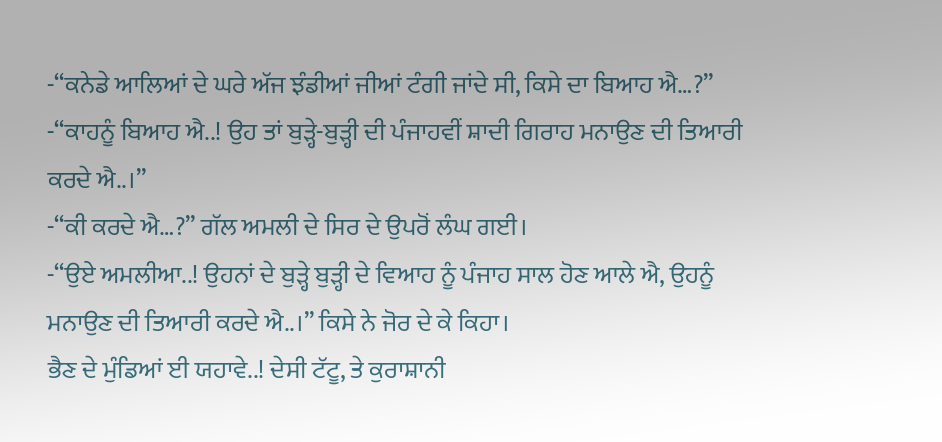-“ਕਨੇਡੇ ਆਲਿਆਂ ਦੇ ਘਰੇ ਅੱਜ ਝੰਡੀਆਂ ਜੀਆਂ ਟੰਗੀ ਜਾਂਦੇ ਸੀ, ਕਿਸੇ ਦਾ ਬਿਆਹ ਐ…?”
-“ਕਾਹਨੂੰ ਬਿਆਹ ਐ..! ਉਹ ਤਾਂ ਬੁੜ੍ਹੇ-ਬੁੜ੍ਹੀ ਦੀ ਪੰਜਾਹਵੀਂ ਸ਼ਾਦੀ ਗਿਰਾਹ ਮਨਾਉਣ ਦੀ ਤਿਆਰੀ ਕਰਦੇ ਐ..।”
-“ਕੀ ਕਰਦੇ ਐ…?” ਗੱਲ ਅਮਲੀ ਦੇ ਸਿਰ ਦੇ ਉਪਰੋਂ ਲੰਘ ਗਈ।
-“ਉਏ ਅਮਲੀਆ..! ਉਹਨਾਂ ਦੇ ਬੁੜ੍ਹੇ ਬੁੜ੍ਹੀ ਦੇ ਵਿਆਹ ਨੂੰ ਪੰਜਾਹ ਸਾਲ ਹੋਣ ਆਲੇ ਐ, ਉਹਨੂੰ ਮਨਾਉਣ ਦੀ ਤਿਆਰੀ ਕਰਦੇ ਐ..।” ਕਿਸੇ ਨੇ ਜੋਰ ਦੇ ਕੇ ਕਿਹਾ।
ਭੈਣ ਦੇ ਮੁੰਡਿਆਂ ਈ ਯਹਾਵੇ..! ਦੇਸੀ ਟੱਟੂ, ਤੇ ਕੁਰਾਸ਼ਾਨੀ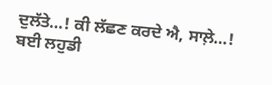ਦੁਲੱਤੇ…! ਕੀ ਲੱਛਣ ਕਰਦੇ ਐ, ਸਾਲ਼ੇ…! ਬਈ ਲਹੁਡੀ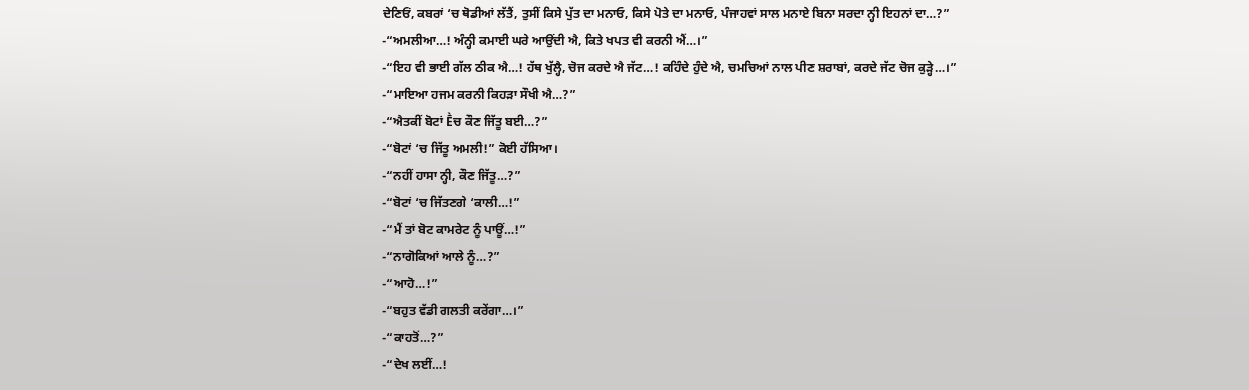ਦੇਣਿਓਂ, ਕਬਰਾਂ ‘ਚ ਥੋਡੀਆਂ ਲੱਤੈਂ, ਤੁਸੀਂ ਕਿਸੇ ਪੁੱਤ ਦਾ ਮਨਾਓ, ਕਿਸੇ ਪੋਤੇ ਦਾ ਮਨਾਓ, ਪੰਜਾਹਵਾਂ ਸਾਲ ਮਨਾਏ ਬਿਨਾ ਸਰਦਾ ਨ੍ਹੀ ਇਹਨਾਂ ਦਾ…?”
-“ਅਮਲੀਆ…! ਅੰਨ੍ਹੀ ਕਮਾਈ ਘਰੇ ਆਉਂਦੀ ਐ, ਕਿਤੇ ਖਪਤ ਵੀ ਕਰਨੀ ਐਂ…।”
-“ਇਹ ਵੀ ਭਾਈ ਗੱਲ ਠੀਕ ਐ…! ਹੱਥ ਖੁੱਲ੍ਹੈ, ਚੋਜ ਕਰਦੇ ਐ ਜੱਟ…! ਕਹਿੰਦੇ ਹੁੰਦੇ ਐ, ਚਮਚਿਆਂ ਨਾਲ ਪੀਣ ਸ਼ਰਾਬਾਂ, ਕਰਦੇ ਜੱਟ ਚੋਜ ਕੁੜ੍ਹੇ…।”
-“ਮਾਇਆ ਹਜਮ ਕਰਨੀ ਕਿਹੜਾ ਸੌਖੀ ਐ…?”
-“ਐਤਕੀਂ ਬੋਟਾਂ Ḕਚ ਕੌਣ ਜਿੱਤੂ ਬਈ…?”
-“ਬੋਟਾਂ ‘ਚ ਜਿੱਤੂ ਅਮਲੀ!” ਕੋਈ ਹੱਸਿਆ।
-“ਨਹੀਂ ਹਾਸਾ ਨ੍ਹੀ, ਕੌਣ ਜਿੱਤੂ…?”
-“ਬੋਟਾਂ ‘ਚ ਜਿੱਤਣਗੇ ‘ਕਾਲੀ…!”
-“ਮੈਂ ਤਾਂ ਬੋਟ ਕਾਮਰੇਟ ਨੂੰ ਪਾਊਂ…!”
-“ਨਾਗੋਕਿਆਂ ਆਲੇ ਨੂੰ…?”
-“ਆਹੋ…!”
-“ਬਹੁਤ ਵੱਡੀ ਗਲਤੀ ਕਰੇਂਗਾ…।”
-“ਕਾਹਤੋਂ…?”
-“ਦੇਖ ਲਈਂ…!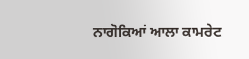ਨਾਗੋਕਿਆਂ ਆਲਾ ਕਾਮਰੇਟ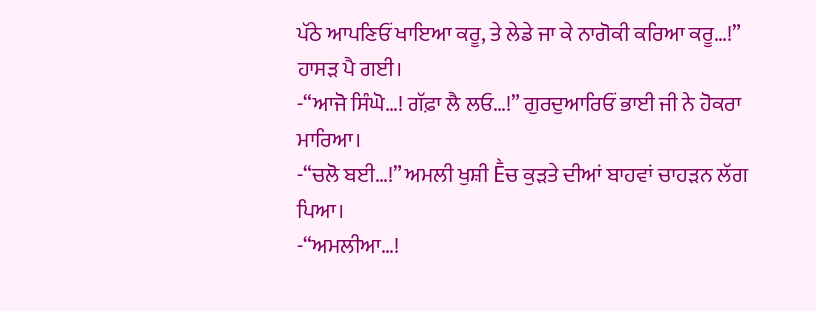ਪੱਠੇ ਆਪਣਿਓਂ ਖਾਇਆ ਕਰੂ, ਤੇ ਲੇਡੇ ਜਾ ਕੇ ਨਾਗੋਕੀ ਕਰਿਆ ਕਰੂ…!”
ਹਾਸੜ ਪੈ ਗਈ।
-“ਆਜੋ ਸਿੰਘੋ…! ਗੱਫ਼ਾ ਲੈ ਲਓ…!” ਗੁਰਦੁਆਰਿਓਂ ਭਾਈ ਜੀ ਨੇ ਹੋਕਰਾ ਮਾਰਿਆ।
-“ਚਲੋ ਬਈ…!” ਅਮਲੀ ਖੁਸ਼ੀ Ḕਚ ਕੁੜਤੇ ਦੀਆਂ ਬਾਹਵਾਂ ਚਾਹੜਨ ਲੱਗ ਪਿਆ।
-“ਅਮਲੀਆ…!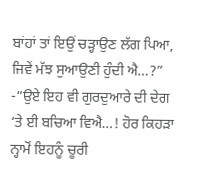ਬਾਂਹਾਂ ਤਾਂ ਇਉਂ ਚੜ੍ਹਾਉਣ ਲੱਗ ਪਿਆ, ਜਿਵੇਂ ਮੱਝ ਸੁਆਉਣੀ ਹੁੰਦੀ ਐ…?”
-“ਉਏ ਇਹ ਵੀ ਗੁਰਦੁਆਰੇ ਦੀ ਦੇਗ ‘ਤੇ ਈ ਬਚਿਆ ਵਿਐ…! ਹੋਰ ਕਿਹੜਾ ਨ੍ਹਾਮੋਂ ਇਹਨੂੰ ਚੂਰੀ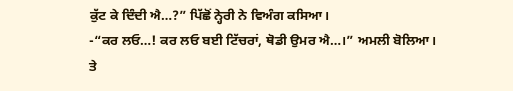ਕੁੱਟ ਕੇ ਦਿੰਦੀ ਐ…?” ਪਿੱਛੋਂ ਨ੍ਹੇਰੀ ਨੇ ਵਿਅੰਗ ਕਸਿਆ।
-“ਕਰ ਲਓ…! ਕਰ ਲਓ ਬਈ ਟਿੱਚਰਾਂ, ਥੋਡੀ ਉਮਰ ਐ…।” ਅਮਲੀ ਬੋਲਿਆ।
ਤੇ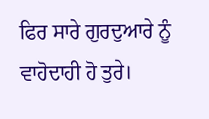ਫਿਰ ਸਾਰੇ ਗੁਰਦੁਆਰੇ ਨੂੰ ਵਾਹੋਦਾਹੀ ਹੋ ਤੁਰੇ।